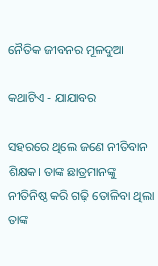ନୈତିକ ଜୀବନର ମୂଳଦୁଆ

କଥାଟିଏ - ଯାଯାବର

ସହରରେ ଥିଲେ ଜଣେ ନୀତିବାନ ଶିକ୍ଷକ। ତାଙ୍କ ଛାତ୍ରମାନଙ୍କୁ ନୀତିନିଷ୍ଠ କରି ଗଢ଼ି ତୋଳିବା ଥିଲା ତାଙ୍କ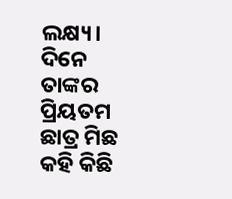ଲକ୍ଷ୍ୟ। ଦିନେ ତାଙ୍କର ପ୍ରିୟତମ ଛାତ୍ର ମିଛ କହି କିଛି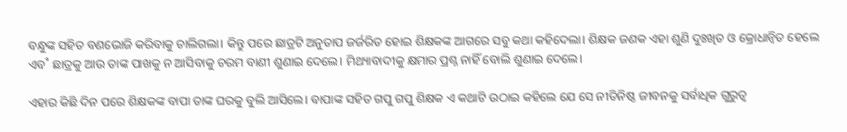ବନ୍ଧୁଙ୍କ ସହିତ ବଣଭୋଜି କରିବାକୁ ଚାଲିଗଲା। କିନ୍ତୁ ପରେ ଛାତ୍ରଟି ଅନୁତାପ ଜର୍ଜରିତ ହୋଇ ଶିକ୍ଷକଙ୍କ ଆଗରେ ସବୁ କଥା କହିଦେଲା। ଶିକ୍ଷକ ଜଣକ ଏହା ଶୁଣି ଦୁଃଖିତ ଓ କ୍ରୋଧାନ୍ବିତ ହେଲେ ଏବ˚ ଛାତ୍ରକୁ ଆଉ ତାଙ୍କ ପାଖକୁ ନ ଆସିବାକୁ ଚରମ ବାଣୀ ଶୁଣାଇ ଦେଲେ। ମିଥ୍ୟାବାଦୀକୁ କ୍ଷମାର ପ୍ରଶ୍ନ ନାହିଁ ବୋଲି ଶୁଣାଇ ଦେଲେ।

ଏହାର କିଛି ଦିନ ପରେ ଶିକ୍ଷକଙ୍କ ବାପା ତାଙ୍କ ଘରକୁ ବୁଲି ଆସିଲେ। ବାପାଙ୍କ ସହିତ ଗପୁ ଗପୁ ଶିକ୍ଷକ ଏ କଥାଟି ଉଠାଇ କହିଲେ ଯେ ସେ ନୀତିନିଷ୍ଠ ଜୀବନକୁ ସର୍ବାଧିକ ଗୁରୁତ୍ବ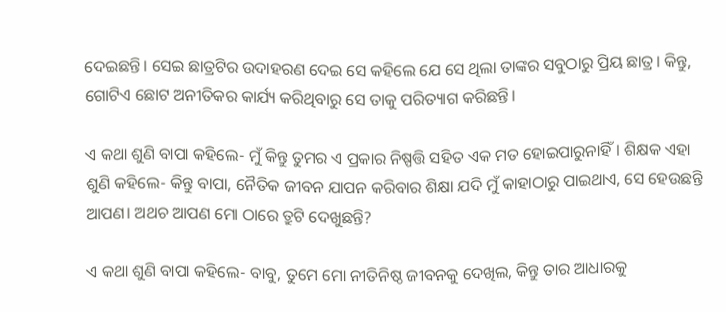ଦେଇଛନ୍ତି। ସେଇ ଛାତ୍ରଟିର ଉଦାହରଣ ଦେଇ ସେ କହିଲେ ଯେ ସେ ଥିଲା ତାଙ୍କର ସବୁଠାରୁ ପ୍ରିୟ ଛାତ୍ର। କିନ୍ତୁ, ଗୋଟିଏ ଛୋଟ ଅନୀତିକର କାର୍ଯ୍ୟ କରିଥିବାରୁ ସେ ତାକୁ ପରିତ୍ୟାଗ କରିଛନ୍ତି।

ଏ କଥା ଶୁଣି ବାପା କହିଲେ- ମୁଁ କିନ୍ତୁ ତୁମର ଏ ପ୍ରକାର ନିଷ୍ପତ୍ତି ସହିତ ଏକ ମତ ହୋଇପାରୁନାହିଁ। ଶିକ୍ଷକ ଏହା ଶୁଣି କହିଲେ- କିନ୍ତୁ ବାପା, ନୈତିକ ଜୀବନ ଯାପନ କରିବାର ଶିକ୍ଷା ଯଦି ମୁଁ କାହାଠାରୁ ପାଇଥାଏ, ସେ ହେଉଛନ୍ତି ଆପଣ। ଅଥଚ ଆପଣ ମୋ ଠାରେ ତ୍ରୁଟି ଦେଖୁଛନ୍ତି?

ଏ କଥା ଶୁଣି ବାପା କହିଲେ- ବାବୁ, ତୁମେ ମୋ ନୀତିନିଷ୍ଠ ଜୀବନକୁ ଦେଖିଲ, କିନ୍ତୁ ତାର ଆଧାରକୁ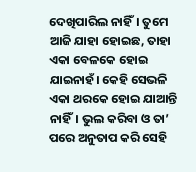ଦେଖିପାରିଲ ନାହିଁ। ତୁମେ ଆଜି ଯାହା ହୋଇଛ, ତାହା ଏକା ବେଳକେ ହୋଇ ଯାଇନାହଁ। କେହି ସେଭଳି ଏକା ଥରକେ ହୋଇ ଯାଆନ୍ତି ନାହିଁ। ଭୁଲ କରିବା ଓ ତା’ ପରେ ଅନୁତାପ କରି ସେହି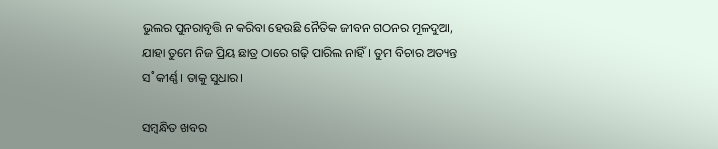ଭୁଲର ପୁନରାବୃତ୍ତି ନ କରିବା ହେଉଛି ନୈତିକ ଜୀବନ ଗଠନର ମୂଳଦୁଆ, ଯାହା ତୁମେ ନିଜ ପ୍ରିୟ ଛାତ୍ର ଠାରେ ଗଢ଼ି ପାରିଲ ନାହିଁ। ତୁମ ବିଚାର ଅତ୍ୟନ୍ତ ସ˚କୀର୍ଣ୍ଣ। ତାକୁ ସୁଧାର।

ସମ୍ବନ୍ଧିତ ଖବର